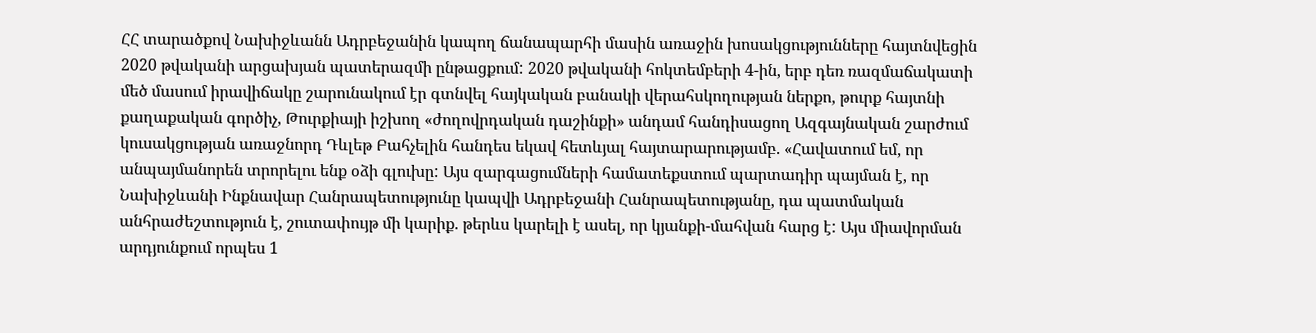ՀՀ տարածքով Նախիջևանն Ադրբեջանին կապող ճանապարհի մասին առաջին խոսակցությունները հայտնվեցին 2020 թվականի արցախյան պատերազմի ընթացքում: 2020 թվականի հոկտեմբերի 4-ին, երբ դեռ ռազմաճակատի մեծ մասում իրավիճակը շարունակում էր գտնվել հայկական բանակի վերահսկողության ներքո, թուրք հայտնի քաղաքական գործիչ, Թուրքիայի իշխող «ժողովրդական դաշինքի» անդամ հանդիսացող Ազգայնական շարժում կուսակցության առաջնորդ Դևլեթ Բահչելին հանդես եկավ հետևյալ հայտարարությամբ. «Հավատում եմ, որ անպայմանորեն տրորելու ենք օձի գլուխը: Այս զարգացումների համատեքստում պարտադիր պայման է, որ Նախիջևանի Ինքնավար Հանրապետությունը կապվի Ադրբեջանի Հանրապետությանը, դա պատմական անհրաժեշտություն է, շուտափույթ մի կարիք. թերևս կարելի է ասել, որ կյանքի-մահվան հարց է: Այս միավորման արդյունքում որպես 1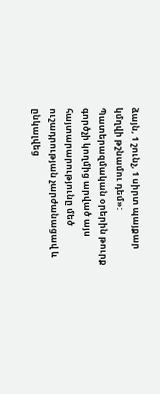ձայն, 1 շունչ, 1 սիրտ պայքար կմղվի թշնամու դեմ»: Պատերազմական օրերին թուրք գործչի կողմից արված այս հայտարարությունը մեծ ուշադրության չարժանացավ և ընկալվեց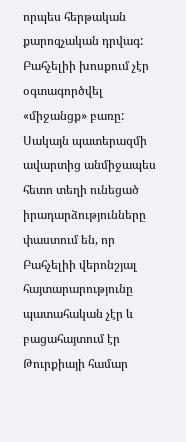որպես հերթական քարոզչական դրվագ: Բահչելիի խոսքում չէր օգտագործվել «միջանցք» բառը: Սակայն պատերազմի ավարտից անմիջապես հետո տեղի ունեցած իրադարձությունները փաստում են, որ Բահչելիի վերոնշյալ հայտարարությունը պատահական չէր և բացահայտում էր Թուրքիայի համար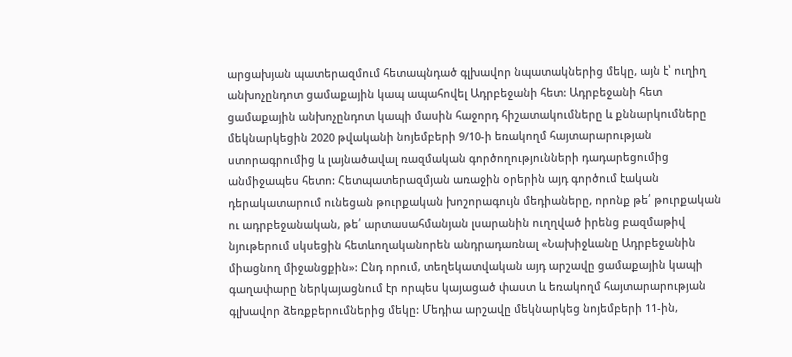արցախյան պատերազմում հետապնդած գլխավոր նպատակներից մեկը, այն է՝ ուղիղ անխոչընդոտ ցամաքային կապ ապահովել Ադրբեջանի հետ: Ադրբեջանի հետ ցամաքային անխոչընդոտ կապի մասին հաջորդ հիշատակումները և քննարկումները մեկնարկեցին 2020 թվականի նոյեմբերի 9/10-ի եռակողմ հայտարարության ստորագրումից և լայնածավալ ռազմական գործողությունների դադարեցումից անմիջապես հետո: Հետպատերազմյան առաջին օրերին այդ գործում էական դերակատարում ունեցան թուրքական խոշորագույն մեդիաները, որոնք թե՛ թուրքական ու ադրբեջանական, թե՛ արտասահմանյան լսարանին ուղղված իրենց բազմաթիվ նյութերում սկսեցին հետևողականորեն անդրադառնալ «Նախիջևանը Ադրբեջանին միացնող միջանցքին»: Ընդ որում, տեղեկատվական այդ արշավը ցամաքային կապի գաղափարը ներկայացնում էր որպես կայացած փաստ և եռակողմ հայտարարության գլխավոր ձեռքբերումներից մեկը: Մեդիա արշավը մեկնարկեց նոյեմբերի 11-ին,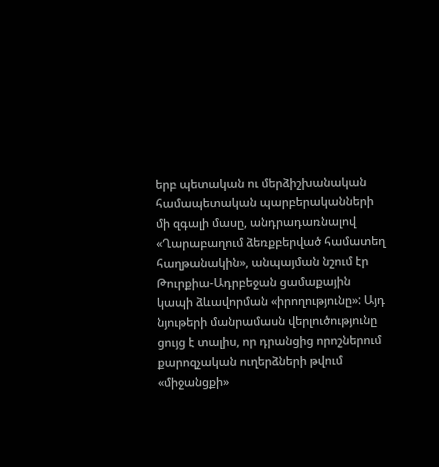երբ պետական ու մերձիշխանական համապետական պարբերականների մի զգալի մասը, անդրադառնալով «Ղարաբաղում ձեռքբերված համատեղ հաղթանակին», անպայման նշում էր Թուրքիա-Ադրբեջան ցամաքային կապի ձևավորման «իրողությունը»: Այդ նյութերի մանրամասն վերլուծությունը ցույց է տալիս, որ դրանցից որոշներում քարոզչական ուղերձների թվում «միջանցքի»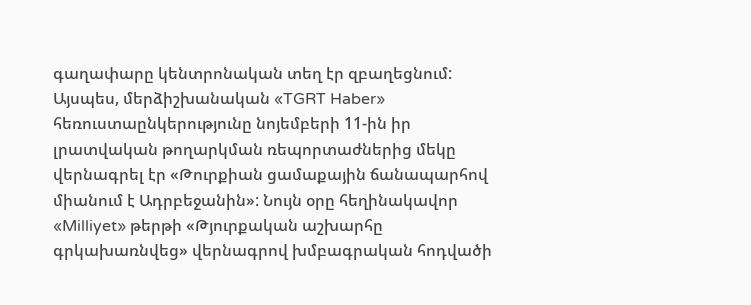գաղափարը կենտրոնական տեղ էր զբաղեցնում: Այսպես, մերձիշխանական «TGRT Haber» հեռուստաընկերությունը նոյեմբերի 11-ին իր լրատվական թողարկման ռեպորտաժներից մեկը վերնագրել էր «Թուրքիան ցամաքային ճանապարհով միանում է Ադրբեջանին»: Նույն օրը հեղինակավոր «Milliyet» թերթի «Թյուրքական աշխարհը գրկախառնվեց» վերնագրով խմբագրական հոդվածի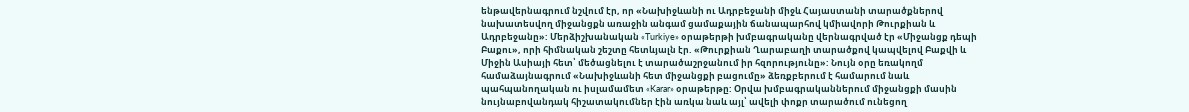ենթավերնագրում նշվում էր, որ «Նախիջևանի ու Ադրբեջանի միջև Հայաստանի տարածքներով նախատեսվող միջանցքն առաջին անգամ ցամաքային ճանապարհով կմիավորի Թուրքիան և Ադրբեջանը»: Մերձիշխանական «Turkiye» օրաթերթի խմբագրականը վերնագրված էր «Միջանցք դեպի Բաքու», որի հիմնական շեշտը հետևյալն էր. «Թուրքիան Ղարաբաղի տարածքով կապվելով Բաքվի և Միջին Ասիայի հետ՝ մեծացնելու է տարածաշրջանում իր հզորությունը»: Նույն օրը եռակողմ համաձայնագրում «Նախիջևանի հետ միջանցքի բացումը» ձեռքբերում է համարում նաև պահպանողական ու իսլամամետ «Karar» օրաթերթը: Օրվա խմբագրականներում միջանցքի մասին նույնաբովանդակ հիշատակումներ էին առկա նաև այլ՝ ավելի փոքր տարածում ունեցող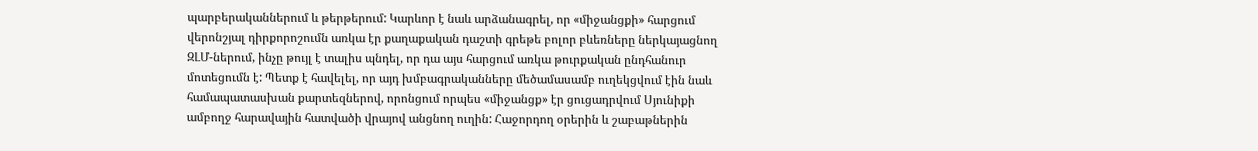պարբերականներում և թերթերում: Կարևոր է նաև արձանագրել, որ «միջանցքի» հարցում վերոնշյալ դիրքորոշումն առկա էր քաղաքական դաշտի գրեթե բոլոր բևեռները ներկայացնող ԶԼՄ-ներում, ինչը թույլ է տալիս պնդել, որ դա այս հարցում առկա թուրքական ընդհանուր մոտեցումն է: Պետք է հավելել, որ այդ խմբագրականները մեծամասամբ ուղեկցվում էին նաև համապատասխան քարտեզներով, որոնցում որպես «միջանցք» էր ցուցադրվում Սյունիքի ամբողջ հարավային հատվածի վրայով անցնող ուղին: Հաջորդող օրերին և շաբաթներին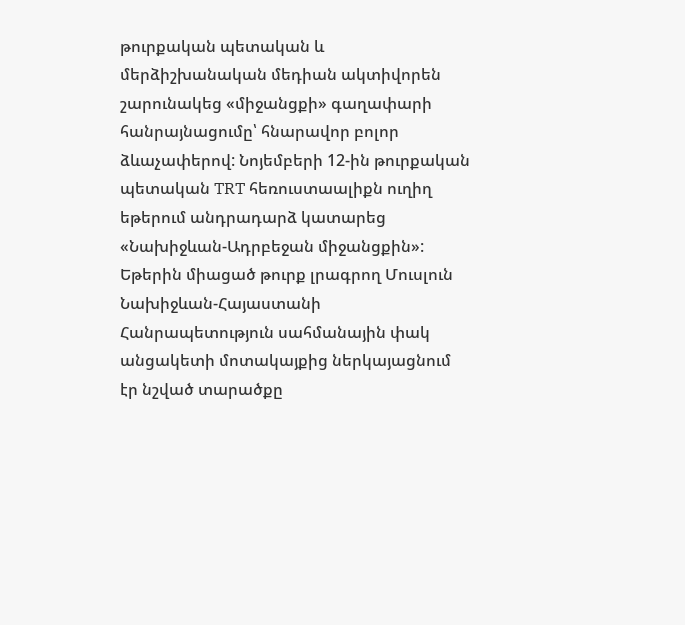թուրքական պետական և մերձիշխանական մեդիան ակտիվորեն շարունակեց «միջանցքի» գաղափարի հանրայնացումը՝ հնարավոր բոլոր ձևաչափերով: Նոյեմբերի 12-ին թուրքական պետական TRT հեռուստաալիքն ուղիղ եթերում անդրադարձ կատարեց «Նախիջևան-Ադրբեջան միջանցքին»: Եթերին միացած թուրք լրագրող Մուսլուն Նախիջևան-Հայաստանի Հանրապետություն սահմանային փակ անցակետի մոտակայքից ներկայացնում էր նշված տարածքը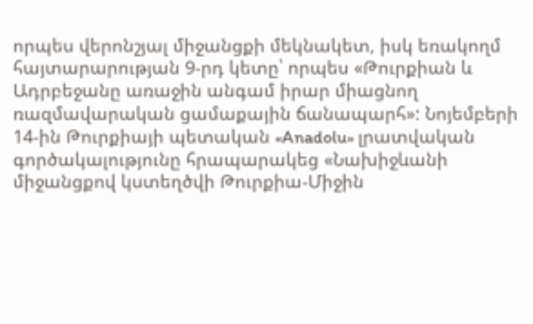որպես վերոնշյալ միջանցքի մեկնակետ, իսկ եռակողմ հայտարարության 9-րդ կետը՝ որպես «Թուրքիան և Ադրբեջանը առաջին անգամ իրար միացնող ռազմավարական ցամաքային ճանապարհ»: Նոյեմբերի 14-ին Թուրքիայի պետական «Anadolu» լրատվական գործակալությունը հրապարակեց «Նախիջևանի միջանցքով կստեղծվի Թուրքիա-Միջին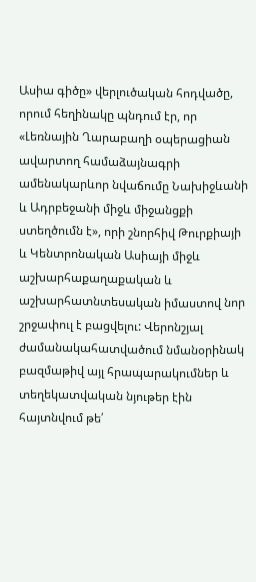Ասիա գիծը» վերլուծական հոդվածը, որում հեղինակը պնդում էր, որ «Լեռնային Ղարաբաղի օպերացիան ավարտող համաձայնագրի ամենակարևոր նվաճումը Նախիջևանի և Ադրբեջանի միջև միջանցքի ստեղծումն է», որի շնորհիվ Թուրքիայի և Կենտրոնական Ասիայի միջև աշխարհաքաղաքական և աշխարհատնտեսական իմաստով նոր շրջափուլ է բացվելու: Վերոնշյալ ժամանակահատվածում նմանօրինակ բազմաթիվ այլ հրապարակումներ և տեղեկատվական նյութեր էին հայտնվում թե՛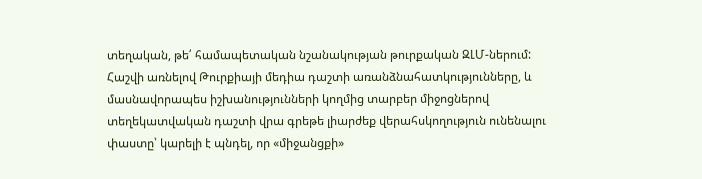տեղական, թե՛ համապետական նշանակության թուրքական ԶԼՄ-ներում: Հաշվի առնելով Թուրքիայի մեդիա դաշտի առանձնահատկությունները, և մասնավորապես իշխանությունների կողմից տարբեր միջոցներով տեղեկատվական դաշտի վրա գրեթե լիարժեք վերահսկողություն ունենալու փաստը՝ կարելի է պնդել, որ «միջանցքի»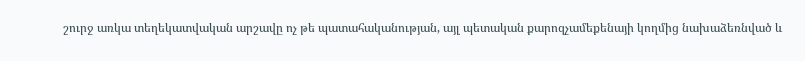շուրջ առկա տեղեկատվական արշավը ոչ թե պատահականության, այլ պետական քարոզչամեքենայի կողմից նախաձեռնված և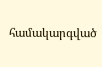համակարգված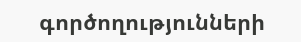գործողությունների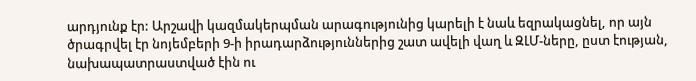արդյունք էր: Արշավի կազմակերպման արագությունից կարելի է նաև եզրակացնել, որ այն ծրագրվել էր նոյեմբերի 9-ի իրադարձություններից շատ ավելի վաղ և ԶԼՄ-ները, ըստ էության, նախապատրաստված էին ու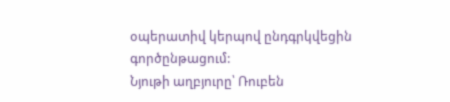օպերատիվ կերպով ընդգրկվեցին գործընթացում:
Նյութի աղբյուրը՝ Ռուբեն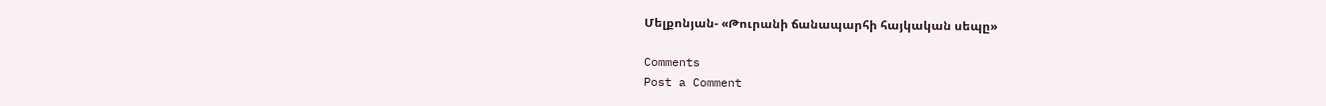Մելքոնյան- «Թուրանի ճանապարհի հայկական սեպը»

Comments
Post a Comment